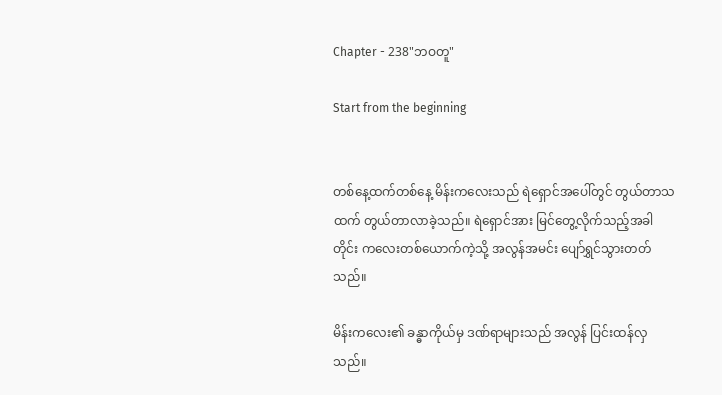Chapter - 238"ဘဝတူ"

Start from the beginning


တစ်နေ့ထက်တစ်နေ့ မိန်းကလေးသည် ရဲရှောင်အပေါ်တွင် တွယ်တာသထက် တွယ်တာလာခဲ့သည်။ ရဲရှောင်အား မြင်တွေ့လိုက်သည့်အခါတိုင်း ကလေးတစ်ယောက်ကဲ့သို့ အလွန်အမင်း ပျော်ရွှင်သွားတတ်သည်။

မိန်းကလေး၏ ခန္ဓာကိုယ်မှ ဒဏ်ရာများသည် အလွန် ပြင်းထန်လှသည်။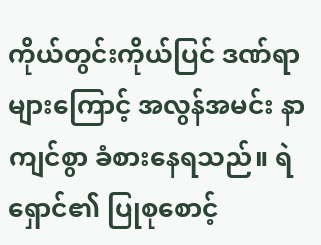ကိုယ်တွင်းကိုယ်ပြင် ဒဏ်ရာ များကြောင့် အလွန်အမင်း နာကျင်စွာ ခံစားနေရသည်။ ရဲရှောင်၏ ပြုစုစောင့်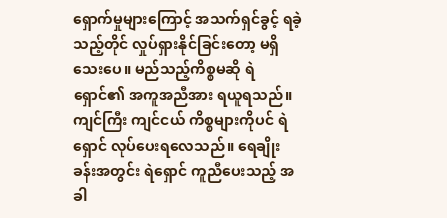ရှောက်မှုများကြောင့် အသက်ရှင်ခွင့် ရခဲ့သည့်တိုင် လှုပ်ရှားနိုင်ခြင်းတော့ မရှိသေးပေ။ မည်သည့်ကိစ္စမဆို ရဲရှောင်၏ အကူအညီအား ရယူရသည်။ ကျင်ကြီး ကျင်ငယ် ကိစ္စများကိုပင် ရဲရှောင် လုပ်ပေးရလေသည်။ ရေချိုးခန်းအတွင်း ရဲရှောင် ကူညီပေးသည့် အခါ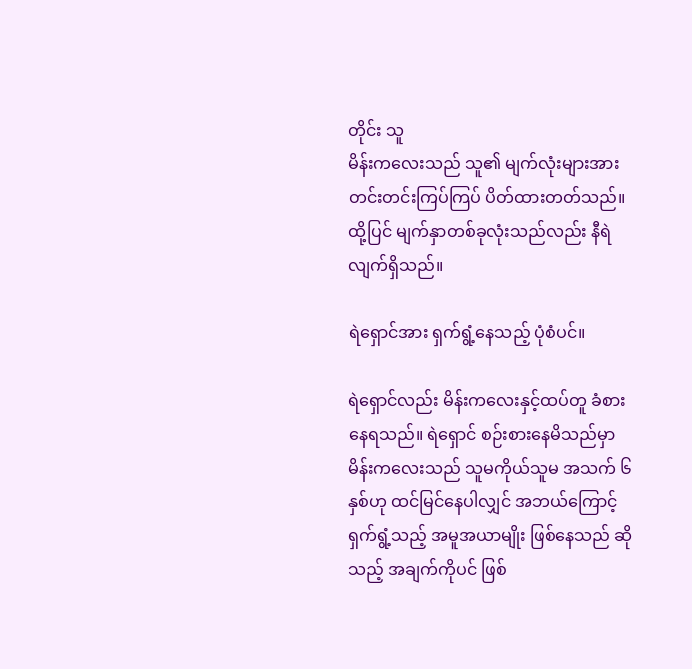တိုင်း သူ
မိန်းကလေးသည် သူ၏ မျက်လုံးများအား တင်းတင်းကြပ်ကြပ် ပိတ်ထားတတ်သည်။ ထို့ပြင် မျက်နှာတစ်ခုလုံးသည်လည်း နီရဲလျက်ရှိသည်။

ရဲရှောင်အား ရှက်ရွံ့နေသည့် ပုံစံပင်။

ရဲရှောင်လည်း မိန်းကလေးနှင့်ထပ်တူ ခံစားနေရသည်။ ရဲရှောင် စဉ်းစားနေမိသည်မှာ မိန်းကလေးသည် သူမကိုယ်သူမ အသက် ၆ နှစ်ဟု ထင်မြင်နေပါလျှင် အဘယ်ကြောင့် ရှက်ရွံ့သည့် အမူအယာမျိုး ဖြစ်နေသည် ဆိုသည့် အချက်ကိုပင် ဖြစ်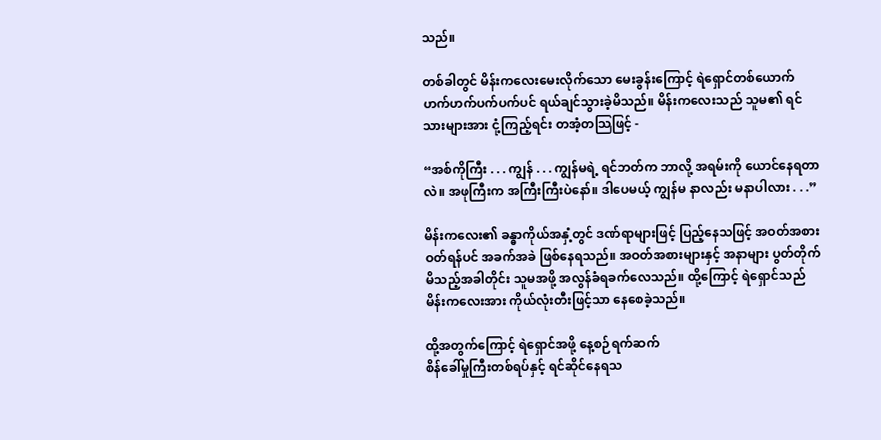သည်။

တစ်ခါတွင် မိန်းကလေးမေးလိုက်သော မေးခွန်းကြောင့် ရဲရှောင်တစ်ယောက် ဟက်ဟက်ပက်ပက်ပင် ရယ်ချင်သွားခဲ့မိသည်။ မိန်းကလေးသည် သူမ၏ ရင်သားများအား ငုံ့ကြည့်ရင်း တအံ့တသြဖြင့် -

“အစ်ကိုကြီး . . . ကျွန် . . . ကျွန်မရဲ့ ရင်ဘတ်က ဘာလို့ အရမ်းကို ယောင်နေရတာလဲ။ အဖုကြီးက အကြီးကြီးပဲနော်။ ဒါပေမယ့် ကျွန်မ နာလည်း မနာပါလား . . .”

မိန်းကလေး၏ ခန္ဓာကိုယ်အနှံ့တွင် ဒဏ်ရာများဖြင့် ပြည့်နေသဖြင့် အဝတ်အစားဝတ်ရန်ပင် အခက်အခဲ ဖြစ်နေရသည်။ အဝတ်အစားများနှင့် အနာများ ပွတ်တိုက်မိသည့်အခါတိုင်း သူမအဖို့ အလွန်ခံရခက်လေသည်။ ထို့ကြောင့် ရဲရှောင်သည် မိန်းကလေးအား ကိုယ်လုံးတီးဖြင့်သာ နေစေခဲ့သည်။

ထို့အတွက်ကြောင့် ရဲရှောင်အဖို့ နေ့စဉ်ရက်ဆက်
စိန်ခေါ်မှုကြီးတစ်ရပ်နှင့် ရင်ဆိုင်နေရသ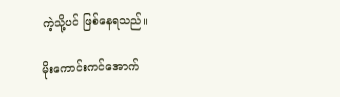ကဲ့သို့ပင် ဖြစ်နေရသည်။

မိုးကောင်းကင်အောက်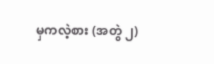မှကလဲ့စား (အတွဲ ၂)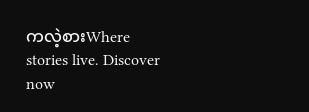ကလဲ့စားWhere stories live. Discover now